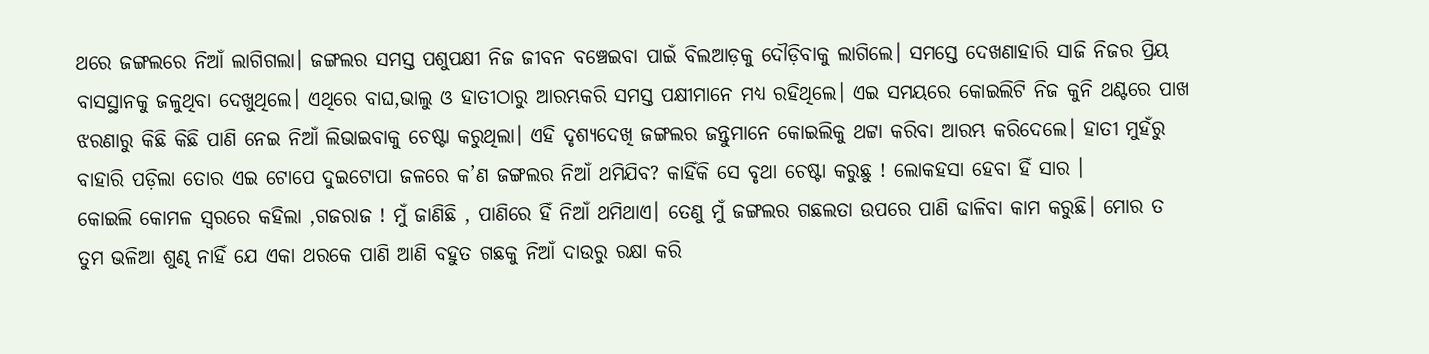ଥରେ ଜଙ୍ଗଲରେ ନିଆଁ ଲାଗିଗଲା। ଜଙ୍ଗଲର ସମସ୍ତ ପଶୁପକ୍ଷୀ ନିଜ ଜୀବନ ବଞ୍ଚେଇବା ପାଇଁ ବିଲଆଡ଼କୁ ଦୌଡ଼ିବାକୁ ଲାଗିଲେ। ସମସ୍ତେ ଦେଖଣାହାରି ସାଜି ନିଜର ପ୍ରିୟ ବାସସ୍ଥାନକୁ ଜଳୁଥିବା ଦେଖୁଥିଲେ। ଏଥିରେ ବାଘ,ଭାଲୁ ଓ ହାତୀଠାରୁ ଆରମ୍ଭକରି ସମସ୍ତ ପକ୍ଷୀମାନେ ମଧ୍ୟ ରହିଥିଲେ। ଏଇ ସମୟରେ କୋଇଲିଟି ନିଜ କୁନି ଥଣ୍ଟରେ ପାଖ ଝରଣାରୁ କିଛି କିଛି ପାଣି ନେଇ ନିଆଁ ଲିଭାଇବାକୁ ଚେଷ୍ଟା କରୁଥିଲା। ଏହି ଦୃଶ୍ୟଦେଖି ଜଙ୍ଗଲର ଜନ୍ତୁମାନେ କୋଇଲିକୁ ଥଟ୍ଟା କରିବା ଆରମ୍ଭ କରିଦେଲେ। ହାତୀ ମୁହଁରୁ ବାହାରି ପଡ଼ିଲା ତୋର ଏଇ ଟୋପେ ଦୁଇଟୋପା ଜଳରେ କ’ଣ ଜଙ୍ଗଲର ନିଆଁ ଥମିଯିବ? କାହିଁକି ସେ ବୃଥା ଚେଷ୍ଟା କରୁଛୁ ! ଲୋକହସା ହେବା ହିଁ ସାର ।
କୋଇଲି କୋମଳ ସ୍ବରରେ କହିଲା ,ଗଜରାଜ ! ମୁଁ ଜାଣିଛି , ପାଣିରେ ହିଁ ନିଆଁ ଥମିଥାଏ। ତେଣୁ ମୁଁ ଜଙ୍ଗଲର ଗଛଲତା ଉପରେ ପାଣି ଢାଳିବା କାମ କରୁଛି। ମୋର ତ ତୁମ ଭଳିଆ ଶୁଣ୍ଢ ନାହିଁ ଯେ ଏକା ଥରକେ ପାଣି ଆଣି ବହୁତ ଗଛକୁ ନିଆଁ ଦାଉରୁ ରକ୍ଷା କରି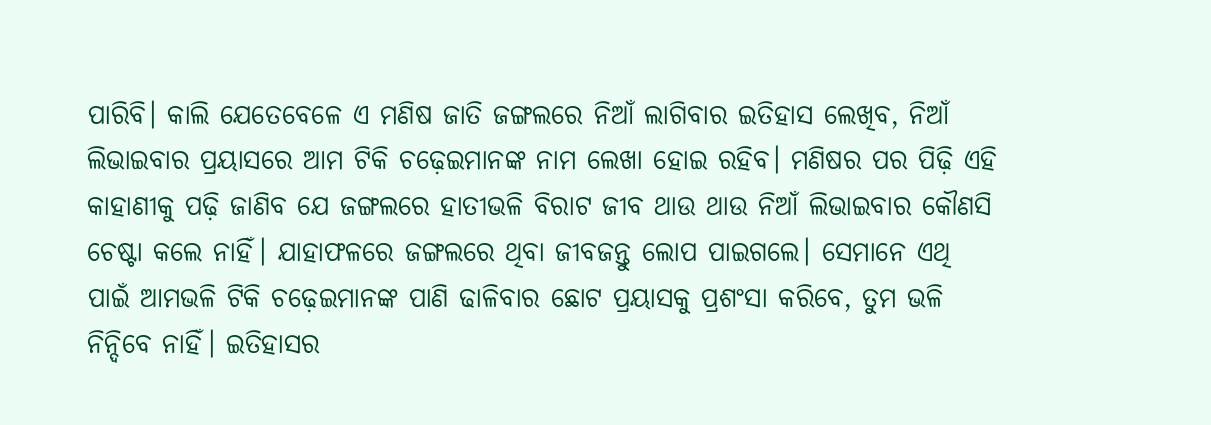ପାରିବି। କାଲି ଯେତେବେଳେ ଏ ମଣିଷ ଜାତି ଜଙ୍ଗଲରେ ନିଆଁ ଲାଗିବାର ଇତିହାସ ଲେଖିବ, ନିଆଁ ଲିଭାଇବାର ପ୍ରୟାସରେ ଆମ ଟିକି ଚଢ଼େଇମାନଙ୍କ ନାମ ଲେଖା ହୋଇ ରହିବ। ମଣିଷର ପର ପିଢ଼ି ଏହି କାହାଣୀକୁ ପଢ଼ି ଜାଣିବ ଯେ ଜଙ୍ଗଲରେ ହାତୀଭଳି ବିରାଟ ଜୀବ ଥାଉ ଥାଉ ନିଆଁ ଲିଭାଇବାର କୌଣସି ଚେଷ୍ଟା କଲେ ନାହିଁ। ଯାହାଫଳରେ ଜଙ୍ଗଲରେ ଥିବା ଜୀବଜନ୍ତୁ ଲୋପ ପାଇଗଲେ। ସେମାନେ ଏଥି ପାଇଁ ଆମଭଳି ଟିକି ଚଢ଼େଇମାନଙ୍କ ପାଣି ଢାଳିବାର ଛୋଟ ପ୍ରୟାସକୁ ପ୍ରଶଂସା କରିବେ, ତୁମ ଭଳି ନିନ୍ଦିବେ ନାହିଁ। ଇତିହାସର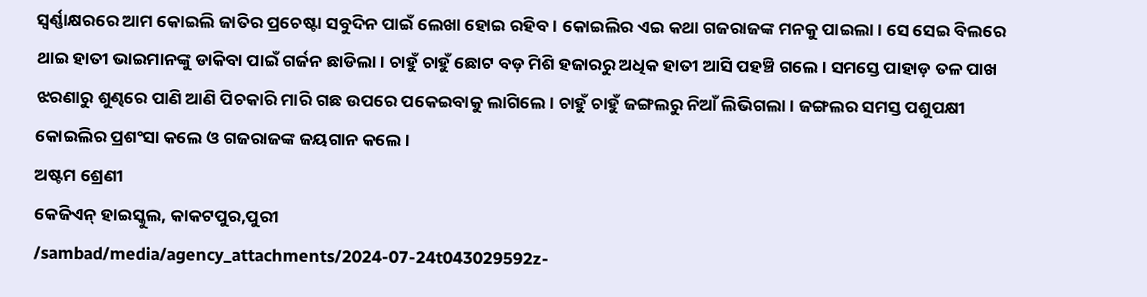ସ୍ବର୍ଣ୍ଣାକ୍ଷରରେ ଆମ କୋଇଲି ଜାତିର ପ୍ରଚେଷ୍ଟା ସବୁଦିନ ପାଇଁ ଲେଖା ହୋଇ ରହିବ। କୋଇଲିର ଏଇ କଥା ଗଜରାଜଙ୍କ ମନକୁ ପାଇଲା। ସେ ସେଇ ବିଲରେ ଥାଇ ହାତୀ ଭାଇମାନଙ୍କୁ ଡାକିବା ପାଇଁ ଗର୍ଜନ ଛାଡିଲା। ଚାହୁଁ ଚାହୁଁ ଛୋଟ ବଡ଼ ମିଶି ହଜାରରୁ ଅଧିକ ହାତୀ ଆସି ପହଞ୍ଚି ଗଲେ। ସମସ୍ତେ ପାହାଡ଼ ତଳ ପାଖ ଝରଣାରୁ ଶୁଣ୍ଢରେ ପାଣି ଆଣି ପିଚକାରି ମାରି ଗଛ ଉପରେ ପକେଇବାକୁ ଲାଗିଲେ। ଚାହୁଁ ଚାହୁଁ ଜଙ୍ଗଲରୁ ନିଆଁ ଲିଭିଗଲା। ଜଙ୍ଗଲର ସମସ୍ତ ପଶୁପକ୍ଷୀ କୋଇଲିର ପ୍ରଶଂସା କଲେ ଓ ଗଜରାଜଙ୍କ ଜୟଗାନ କଲେ ।
ଅଷ୍ଟମ ଶ୍ରେଣୀ
କେଜିଏନ୍ ହାଇସ୍କୁଲ, କାକଟପୁର,ପୁରୀ
/sambad/media/agency_attachments/2024-07-24t043029592z-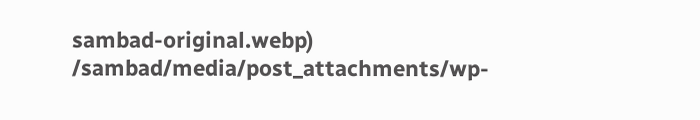sambad-original.webp)
/sambad/media/post_attachments/wp-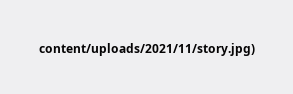content/uploads/2021/11/story.jpg)